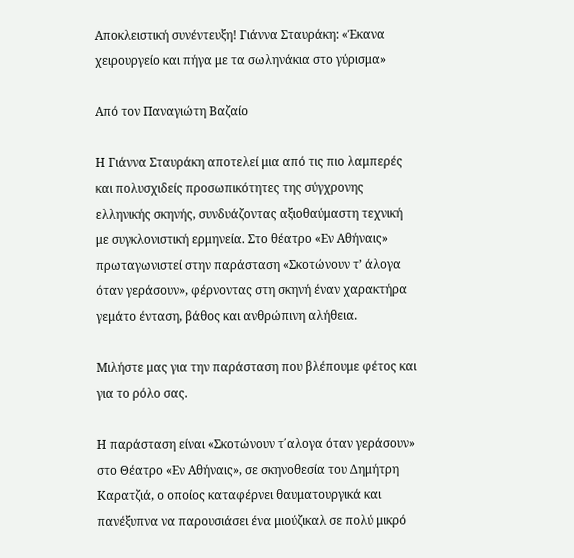Αποκλειστική συνέντευξη! Γιάννα Σταυράκη: «Έκανα χειρουργείο και πήγα με τα σωληνάκια στο γύρισμα»

Από τον Παναγιώτη Βαζαίο

Η Γιάννα Σταυράκη αποτελεί μια από τις πιο λαμπερές και πολυσχιδείς προσωπικότητες της σύγχρονης ελληνικής σκηνής, συνδυάζοντας αξιοθαύμαστη τεχνική με συγκλονιστική ερμηνεία. Στο θέατρο «Εν Αθήναις» πρωταγωνιστεί στην παράσταση «Σκοτώνουν τ’ άλογα όταν γεράσουν», φέρνοντας στη σκηνή έναν χαρακτήρα γεμάτο ένταση, βάθος και ανθρώπινη αλήθεια.

Μιλήστε μας για την παράσταση που βλέπουμε φέτος και για το ρόλο σας.

Η παράσταση είναι «Σκοτώνουν τ΄αλογα όταν γεράσουν» στο Θέατρο «Εν Αθήναις», σε σκηνοθεσία του Δημήτρη Καρατζιά, ο οποίος καταφέρνει θαυματουργικά και πανέξυπνα να παρουσιάσει ένα μιούζικαλ σε πολύ μικρό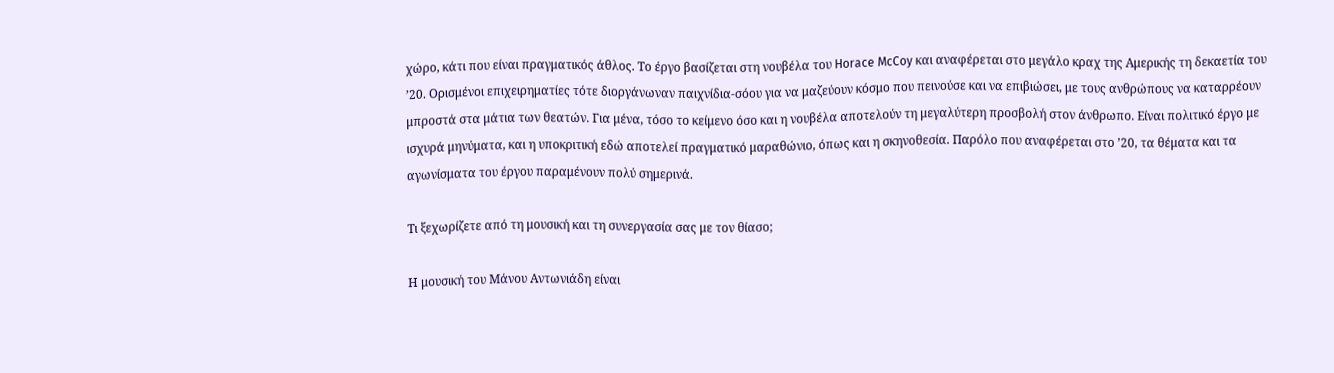χώρο, κάτι που είναι πραγματικός άθλος. Το έργο βασίζεται στη νουβέλα του Horace McCoy και αναφέρεται στο μεγάλο κραχ της Αμερικής τη δεκαετία του ’20. Ορισμένοι επιχειρηματίες τότε διοργάνωναν παιχνίδια-σόου για να μαζεύουν κόσμο που πεινούσε και να επιβιώσει, με τους ανθρώπους να καταρρέουν μπροστά στα μάτια των θεατών. Για μένα, τόσο το κείμενο όσο και η νουβέλα αποτελούν τη μεγαλύτερη προσβολή στον άνθρωπο. Είναι πολιτικό έργο με ισχυρά μηνύματα, και η υποκριτική εδώ αποτελεί πραγματικό μαραθώνιο, όπως και η σκηνοθεσία. Παρόλο που αναφέρεται στο ’20, τα θέματα και τα αγωνίσματα του έργου παραμένουν πολύ σημερινά.

Τι ξεχωρίζετε από τη μουσική και τη συνεργασία σας με τον θίασο;

Η μουσική του Μάνου Αντωνιάδη είναι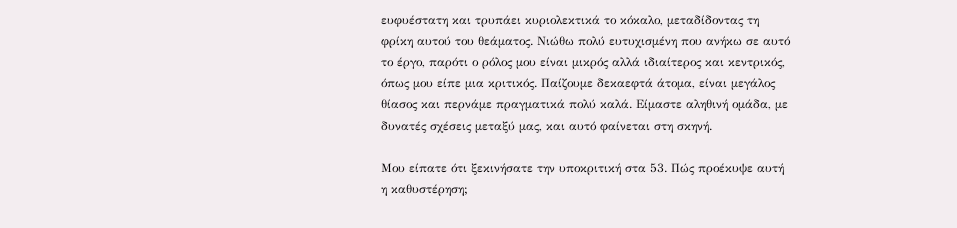ευφυέστατη και τρυπάει κυριολεκτικά το κόκαλο, μεταδίδοντας τη φρίκη αυτού του θεάματος. Νιώθω πολύ ευτυχισμένη που ανήκω σε αυτό το έργο, παρότι ο ρόλος μου είναι μικρός αλλά ιδιαίτερος και κεντρικός, όπως μου είπε μια κριτικός. Παίζουμε δεκαεφτά άτομα, είναι μεγάλος θίασος και περνάμε πραγματικά πολύ καλά. Είμαστε αληθινή ομάδα, με δυνατές σχέσεις μεταξύ μας, και αυτό φαίνεται στη σκηνή.

Μου είπατε ότι ξεκινήσατε την υποκριτική στα 53. Πώς προέκυψε αυτή η καθυστέρηση;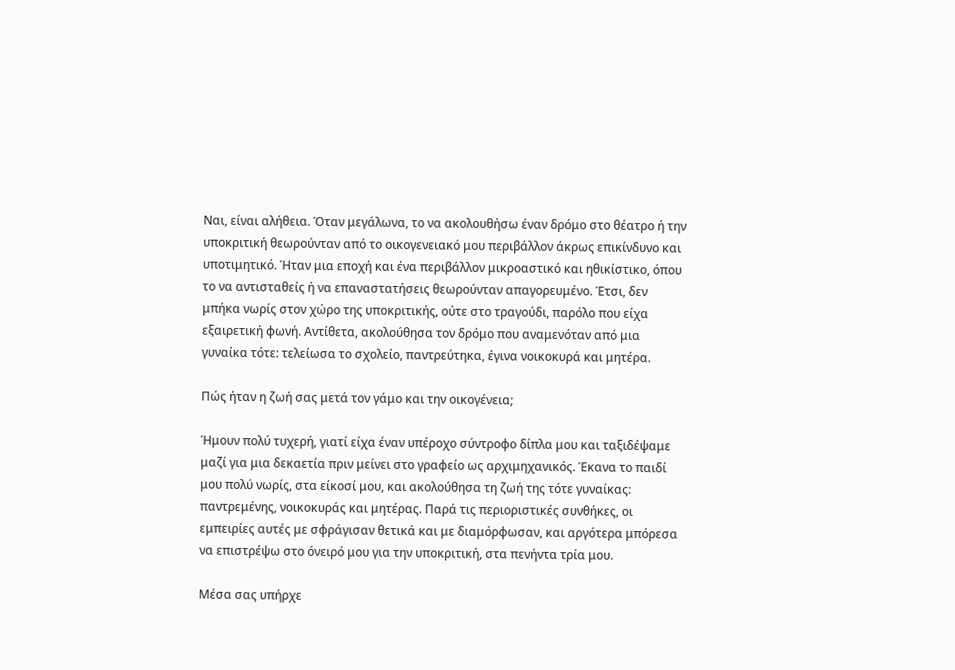Ναι, είναι αλήθεια. Όταν μεγάλωνα, το να ακολουθήσω έναν δρόμο στο θέατρο ή την υποκριτική θεωρούνταν από το οικογενειακό μου περιβάλλον άκρως επικίνδυνο και υποτιμητικό. Ήταν μια εποχή και ένα περιβάλλον μικροαστικό και ηθικίστικο, όπου το να αντισταθείς ή να επαναστατήσεις θεωρούνταν απαγορευμένο. Έτσι, δεν μπήκα νωρίς στον χώρο της υποκριτικής, ούτε στο τραγούδι, παρόλο που είχα εξαιρετική φωνή. Αντίθετα, ακολούθησα τον δρόμο που αναμενόταν από μια γυναίκα τότε: τελείωσα το σχολείο, παντρεύτηκα, έγινα νοικοκυρά και μητέρα.

Πώς ήταν η ζωή σας μετά τον γάμο και την οικογένεια;

Ήμουν πολύ τυχερή, γιατί είχα έναν υπέροχο σύντροφο δίπλα μου και ταξιδέψαμε μαζί για μια δεκαετία πριν μείνει στο γραφείο ως αρχιμηχανικός. Έκανα το παιδί μου πολύ νωρίς, στα είκοσί μου, και ακολούθησα τη ζωή της τότε γυναίκας: παντρεμένης, νοικοκυράς και μητέρας. Παρά τις περιοριστικές συνθήκες, οι εμπειρίες αυτές με σφράγισαν θετικά και με διαμόρφωσαν, και αργότερα μπόρεσα να επιστρέψω στο όνειρό μου για την υποκριτική, στα πενήντα τρία μου.

Μέσα σας υπήρχε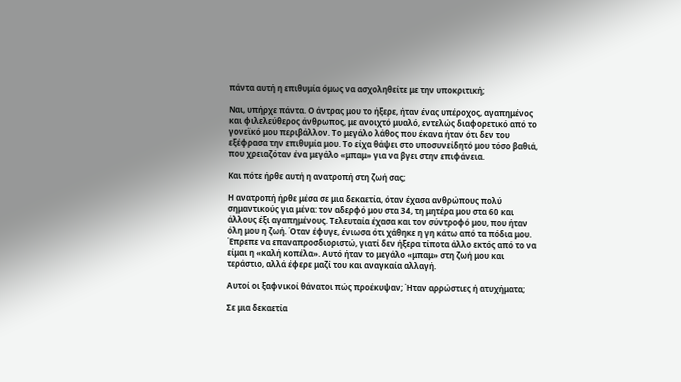πάντα αυτή η επιθυμία όμως να ασχοληθείτε με την υποκριτική;

Ναι, υπήρχε πάντα. Ο άντρας μου το ήξερε, ήταν ένας υπέροχος, αγαπημένος και φιλελεύθερος άνθρωπος, με ανοιχτό μυαλό, εντελώς διαφορετικό από το γονεϊκό μου περιβάλλον. Το μεγάλο λάθος που έκανα ήταν ότι δεν του εξέφρασα την επιθυμία μου. Το είχα θάψει στο υποσυνείδητό μου τόσο βαθιά, που χρειαζόταν ένα μεγάλο «μπαμ» για να βγει στην επιφάνεια.

Και πότε ήρθε αυτή η ανατροπή στη ζωή σας;

Η ανατροπή ήρθε μέσα σε μια δεκαετία, όταν έχασα ανθρώπους πολύ σημαντικούς για μένα: τον αδερφό μου στα 34, τη μητέρα μου στα 60 και άλλους έξι αγαπημένους. Τελευταία έχασα και τον σύντροφό μου, που ήταν όλη μου η ζωή. Όταν έφυγε, ένιωσα ότι χάθηκε η γη κάτω από τα πόδια μου. Έπρεπε να επαναπροσδιοριστώ, γιατί δεν ήξερα τίποτα άλλο εκτός από το να είμαι η «καλή κοπέλα». Αυτό ήταν το μεγάλο «μπαμ» στη ζωή μου και τεράστιο, αλλά έφερε μαζί του και αναγκαία αλλαγή.

Αυτοί οι ξαφνικοί θάνατοι πώς προέκυψαν; Ήταν αρρώστιες ή ατυχήματα;

Σε μια δεκαετία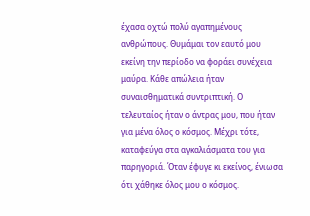έχασα οχτώ πολύ αγαπημένους ανθρώπους. Θυμάμαι τον εαυτό μου εκείνη την περίοδο να φοράει συνέχεια μαύρα. Κάθε απώλεια ήταν συναισθηματικά συντριπτική. Ο τελευταίος ήταν ο άντρας μου, που ήταν για μένα όλος ο κόσμος. Μέχρι τότε, καταφεύγα στα αγκαλιάσματα του για παρηγοριά. Όταν έφυγε κι εκείνος, ένιωσα ότι χάθηκε όλος μου ο κόσμος.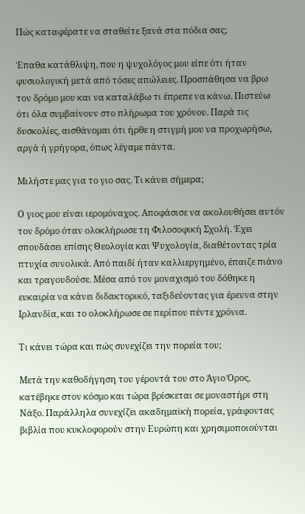Πώς καταφέρατε να σταθείτε ξανά στα πόδια σας;

Έπαθα κατάθλιψη, που η ψυχολόγος μου είπε ότι ήταν φυσιολογική μετά από τόσες απώλειες. Προσπάθησα να βρω τον δρόμο μου και να καταλάβω τι έπρεπε να κάνω. Πιστεύω ότι όλα συμβαίνουν στο πλήρωμα του χρόνου. Παρά τις δυσκολίες, αισθάνομαι ότι ήρθε η στιγμή μου να προχωρήσω, αργά ή γρήγορα, όπως λέγαμε πάντα.

Μιλήστε μας για το γιο σας. Τι κάνει σήμερα;

Ο γιος μου είναι ιερομόναχος. Αποφάσισε να ακολουθήσει αυτόν τον δρόμο όταν ολοκλήρωσε τη Φιλοσοφική Σχολή. Έχει σπουδάσει επίσης Θεολογία και Ψυχολογία, διαθέτοντας τρία πτυχία συνολικά. Από παιδί ήταν καλλιεργημένο, έπαιζε πιάνο και τραγουδούσε. Μέσα από τον μοναχισμό του δόθηκε η ευκαιρία να κάνει διδακτορικό, ταξιδεύοντας για έρευνα στην Ιρλανδία, και το ολοκλήρωσε σε περίπου πέντε χρόνια.

Τι κάνει τώρα και πώς συνεχίζει την πορεία του;

Μετά την καθοδήγηση του γέροντά του στο Άγιο Όρος, κατέβηκε στον κόσμο και τώρα βρίσκεται σε μοναστήρι στη Νάξο. Παράλληλα συνεχίζει ακαδημαϊκή πορεία, γράφοντας βιβλία που κυκλοφορούν στην Ευρώπη και χρησιμοποιούνται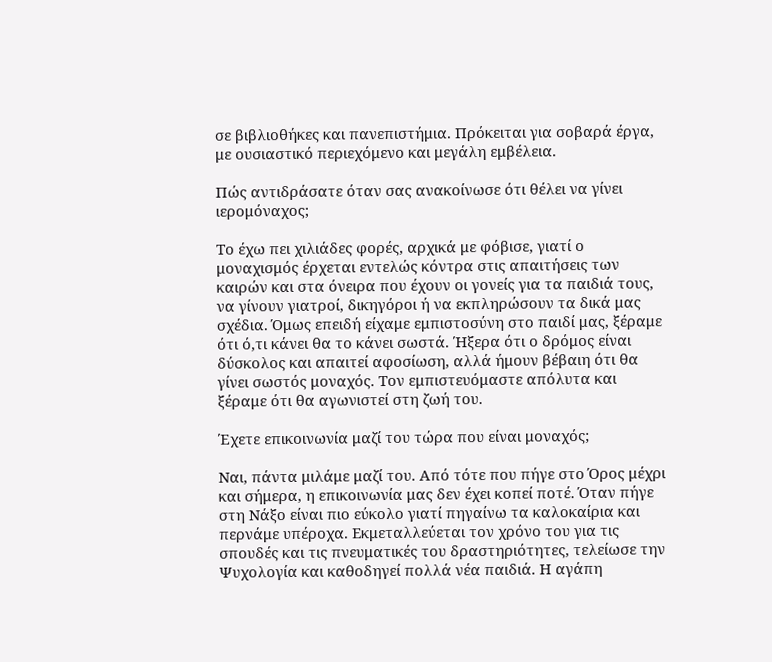σε βιβλιοθήκες και πανεπιστήμια. Πρόκειται για σοβαρά έργα, με ουσιαστικό περιεχόμενο και μεγάλη εμβέλεια.

Πώς αντιδράσατε όταν σας ανακοίνωσε ότι θέλει να γίνει ιερομόναχος;

Το έχω πει χιλιάδες φορές, αρχικά με φόβισε, γιατί ο μοναχισμός έρχεται εντελώς κόντρα στις απαιτήσεις των καιρών και στα όνειρα που έχουν οι γονείς για τα παιδιά τους, να γίνουν γιατροί, δικηγόροι ή να εκπληρώσουν τα δικά μας σχέδια. Όμως επειδή είχαμε εμπιστοσύνη στο παιδί μας, ξέραμε ότι ό,τι κάνει θα το κάνει σωστά. Ήξερα ότι ο δρόμος είναι δύσκολος και απαιτεί αφοσίωση, αλλά ήμουν βέβαιη ότι θα γίνει σωστός μοναχός. Τον εμπιστευόμαστε απόλυτα και ξέραμε ότι θα αγωνιστεί στη ζωή του.

Έχετε επικοινωνία μαζί του τώρα που είναι μοναχός;

Ναι, πάντα μιλάμε μαζί του. Από τότε που πήγε στο Όρος μέχρι και σήμερα, η επικοινωνία μας δεν έχει κοπεί ποτέ. Όταν πήγε στη Νάξο είναι πιο εύκολο γιατί πηγαίνω τα καλοκαίρια και περνάμε υπέροχα. Εκμεταλλεύεται τον χρόνο του για τις σπουδές και τις πνευματικές του δραστηριότητες, τελείωσε την Ψυχολογία και καθοδηγεί πολλά νέα παιδιά. Η αγάπη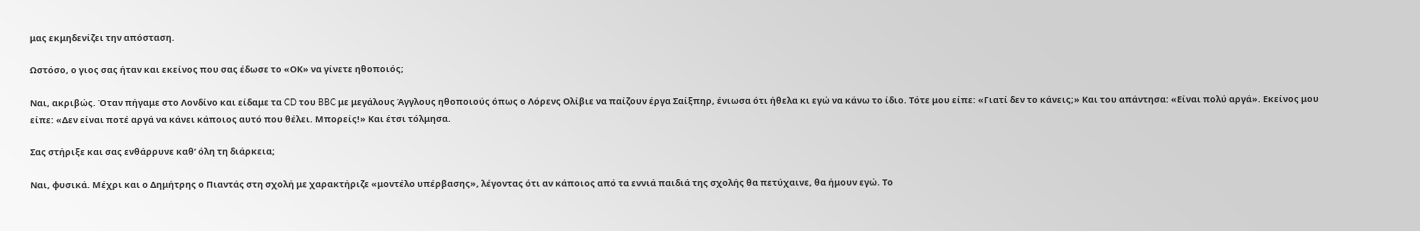μας εκμηδενίζει την απόσταση.

Ωστόσο, ο γιος σας ήταν και εκείνος που σας έδωσε το «ΟΚ» να γίνετε ηθοποιός;

Ναι, ακριβώς. Όταν πήγαμε στο Λονδίνο και είδαμε τα CD του BBC με μεγάλους Άγγλους ηθοποιούς όπως ο Λόρενς Ολίβιε να παίζουν έργα Σαίξπηρ, ένιωσα ότι ήθελα κι εγώ να κάνω το ίδιο. Τότε μου είπε: «Γιατί δεν το κάνεις;» Και του απάντησα: «Είναι πολύ αργά». Εκείνος μου είπε: «Δεν είναι ποτέ αργά να κάνει κάποιος αυτό που θέλει. Μπορείς!» Και έτσι τόλμησα.

Σας στήριξε και σας ενθάρρυνε καθ’ όλη τη διάρκεια;

Ναι, φυσικά. Μέχρι και ο Δημήτρης ο Πιαντάς στη σχολή με χαρακτήριζε «μοντέλο υπέρβασης», λέγοντας ότι αν κάποιος από τα εννιά παιδιά της σχολής θα πετύχαινε, θα ήμουν εγώ. Το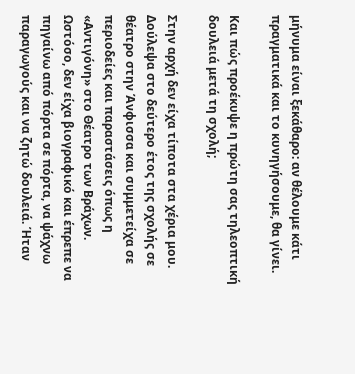μήνυμα είναι ξεκάθαρο: αν θέλουμε κάτι πραγματικά και το κυνηγήσουμε, θα γίνει.

Και πώς προέκυψε η πρώτη σας τηλεοπτική δουλειά μετά τη σχολή;

Στην αρχή δεν είχα τίποτα στα χέρια μου. Δούλεψα στο δεύτερο έτος της σχολής σε θέατρο στην Άνφισσα και συμμετείχα σε περιοδείες και παραστάσεις όπως η «Αντιγόνη» στο Θέατρο των Βράχων. Ωστόσο, δεν είχα βιογραφικό και έπρεπε να πηγαίνω από πόρτα σε πόρτα, να ψάχνω παραγωγούς και να ζητώ δουλειά. Ήταν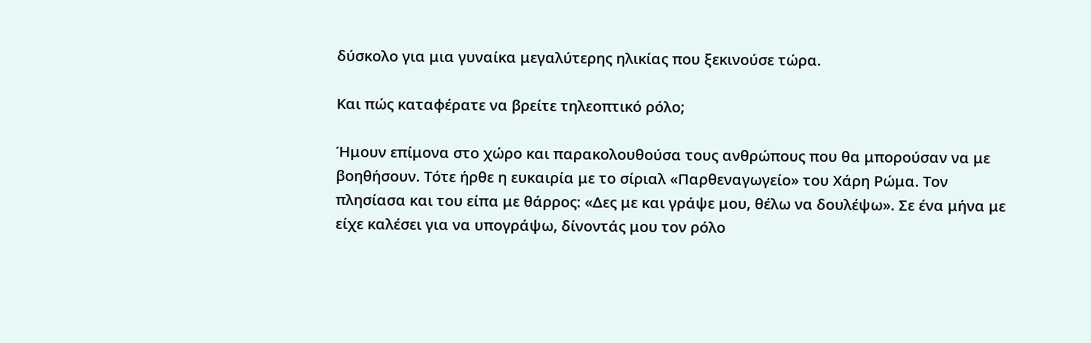δύσκολο για μια γυναίκα μεγαλύτερης ηλικίας που ξεκινούσε τώρα.

Και πώς καταφέρατε να βρείτε τηλεοπτικό ρόλο;

Ήμουν επίμονα στο χώρο και παρακολουθούσα τους ανθρώπους που θα μπορούσαν να με βοηθήσουν. Τότε ήρθε η ευκαιρία με το σίριαλ «Παρθεναγωγείο» του Χάρη Ρώμα. Τον πλησίασα και του είπα με θάρρος: «Δες με και γράψε μου, θέλω να δουλέψω». Σε ένα μήνα με είχε καλέσει για να υπογράψω, δίνοντάς μου τον ρόλο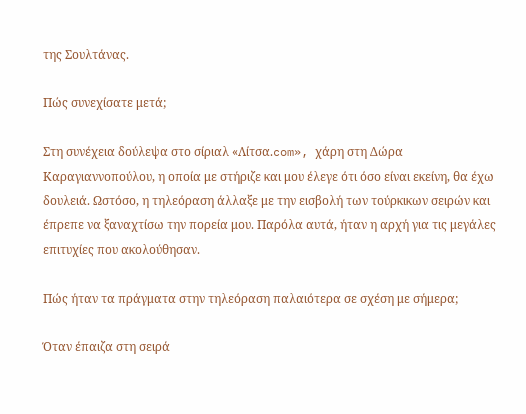της Σουλτάνας.

Πώς συνεχίσατε μετά;

Στη συνέχεια δούλεψα στο σίριαλ «Λίτσα.com», χάρη στη Δώρα Καραγιαννοπούλου, η οποία με στήριζε και μου έλεγε ότι όσο είναι εκείνη, θα έχω δουλειά. Ωστόσο, η τηλεόραση άλλαξε με την εισβολή των τούρκικων σειρών και έπρεπε να ξαναχτίσω την πορεία μου. Παρόλα αυτά, ήταν η αρχή για τις μεγάλες επιτυχίες που ακολούθησαν.

Πώς ήταν τα πράγματα στην τηλεόραση παλαιότερα σε σχέση με σήμερα;

Όταν έπαιζα στη σειρά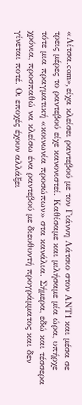«Λίτσα.com», είχα κλείσει ραντεβού με τον Γιάννη Λάτσιο στον ΑΝΤ1 και μέσα σε τρεις μέρες το ραντεβού είχε κανονιστεί. Καθίσαμε και μιλήσαμε μία ώρα, υπήρχε τότε μια πραγματική «κοινωνία προσώπων» στα κανάλια. Σήμερα, εδώ και τέσσερα χρόνια, προσπαθώ να κλείσω ένα ραντεβού με διευθυντή προγράμματος και δεν γίνεται ποτέ. Οι εποχές έχουν αλλάξει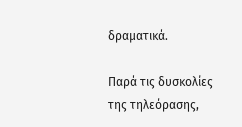δραματικά.

Παρά τις δυσκολίες της τηλεόρασης,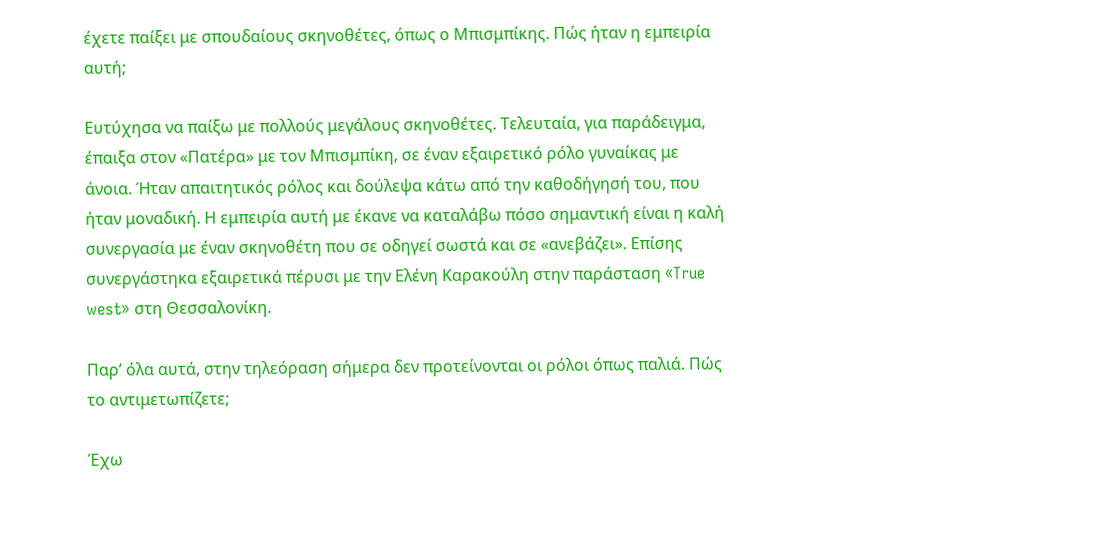έχετε παίξει με σπουδαίους σκηνοθέτες, όπως ο Μπισμπίκης. Πώς ήταν η εμπειρία αυτή;

Ευτύχησα να παίξω με πολλούς μεγάλους σκηνοθέτες. Τελευταία, για παράδειγμα, έπαιξα στον «Πατέρα» με τον Μπισμπίκη, σε έναν εξαιρετικό ρόλο γυναίκας με άνοια. Ήταν απαιτητικός ρόλος και δούλεψα κάτω από την καθοδήγησή του, που ήταν μοναδική. Η εμπειρία αυτή με έκανε να καταλάβω πόσο σημαντική είναι η καλή συνεργασία με έναν σκηνοθέτη που σε οδηγεί σωστά και σε «ανεβάζει». Επίσης συνεργάστηκα εξαιρετικά πέρυσι με την Ελένη Καρακούλη στην παράσταση «True west» στη Θεσσαλονίκη.

Παρ’ όλα αυτά, στην τηλεόραση σήμερα δεν προτείνονται οι ρόλοι όπως παλιά. Πώς το αντιμετωπίζετε;

Έχω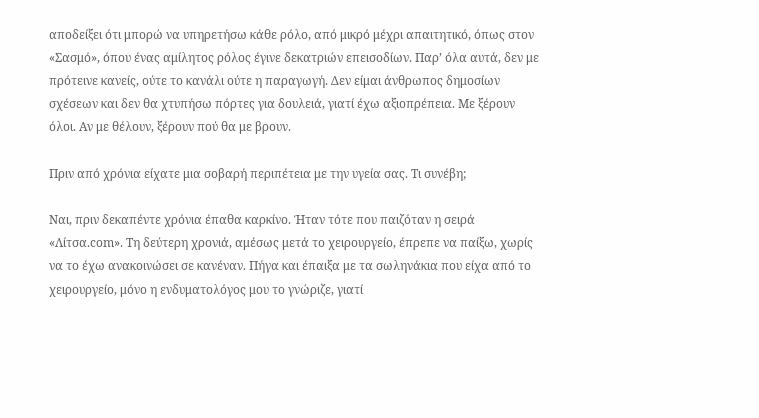αποδείξει ότι μπορώ να υπηρετήσω κάθε ρόλο, από μικρό μέχρι απαιτητικό, όπως στον «Σασμό», όπου ένας αμίλητος ρόλος έγινε δεκατριών επεισοδίων. Παρ’ όλα αυτά, δεν με πρότεινε κανείς, ούτε το κανάλι ούτε η παραγωγή. Δεν είμαι άνθρωπος δημοσίων σχέσεων και δεν θα χτυπήσω πόρτες για δουλειά, γιατί έχω αξιοπρέπεια. Με ξέρουν όλοι. Αν με θέλουν, ξέρουν πού θα με βρουν.

Πριν από χρόνια είχατε μια σοβαρή περιπέτεια με την υγεία σας. Τι συνέβη;

Ναι, πριν δεκαπέντε χρόνια έπαθα καρκίνο. Ήταν τότε που παιζόταν η σειρά «Λίτσα.com». Τη δεύτερη χρονιά, αμέσως μετά το χειρουργείο, έπρεπε να παίξω, χωρίς να το έχω ανακοινώσει σε κανέναν. Πήγα και έπαιξα με τα σωληνάκια που είχα από το χειρουργείο, μόνο η ενδυματολόγος μου το γνώριζε, γιατί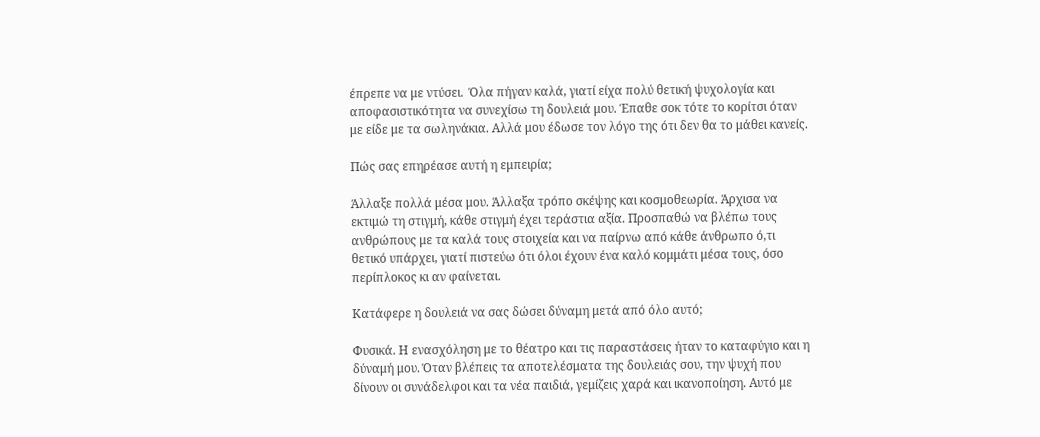έπρεπε να με ντύσει.  Όλα πήγαν καλά, γιατί είχα πολύ θετική ψυχολογία και αποφασιστικότητα να συνεχίσω τη δουλειά μου. Έπαθε σοκ τότε το κορίτσι όταν με είδε με τα σωληνάκια. Αλλά μου έδωσε τον λόγο της ότι δεν θα το μάθει κανείς.

Πώς σας επηρέασε αυτή η εμπειρία;

Άλλαξε πολλά μέσα μου. Άλλαξα τρόπο σκέψης και κοσμοθεωρία. Άρχισα να εκτιμώ τη στιγμή, κάθε στιγμή έχει τεράστια αξία. Προσπαθώ να βλέπω τους ανθρώπους με τα καλά τους στοιχεία και να παίρνω από κάθε άνθρωπο ό,τι θετικό υπάρχει, γιατί πιστεύω ότι όλοι έχουν ένα καλό κομμάτι μέσα τους, όσο περίπλοκος κι αν φαίνεται.

Κατάφερε η δουλειά να σας δώσει δύναμη μετά από όλο αυτό;

Φυσικά. Η ενασχόληση με το θέατρο και τις παραστάσεις ήταν το καταφύγιο και η δύναμή μου. Όταν βλέπεις τα αποτελέσματα της δουλειάς σου, την ψυχή που δίνουν οι συνάδελφοι και τα νέα παιδιά, γεμίζεις χαρά και ικανοποίηση. Αυτό με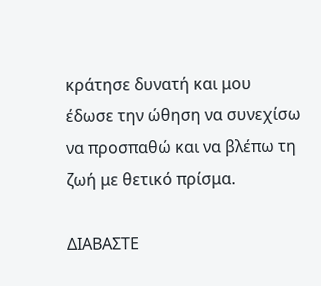κράτησε δυνατή και μου έδωσε την ώθηση να συνεχίσω να προσπαθώ και να βλέπω τη ζωή με θετικό πρίσμα.

ΔΙΑΒΑΣΤΕ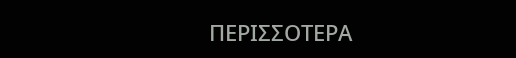ΠΕΡΙΣΣΟΤΕΡΑ